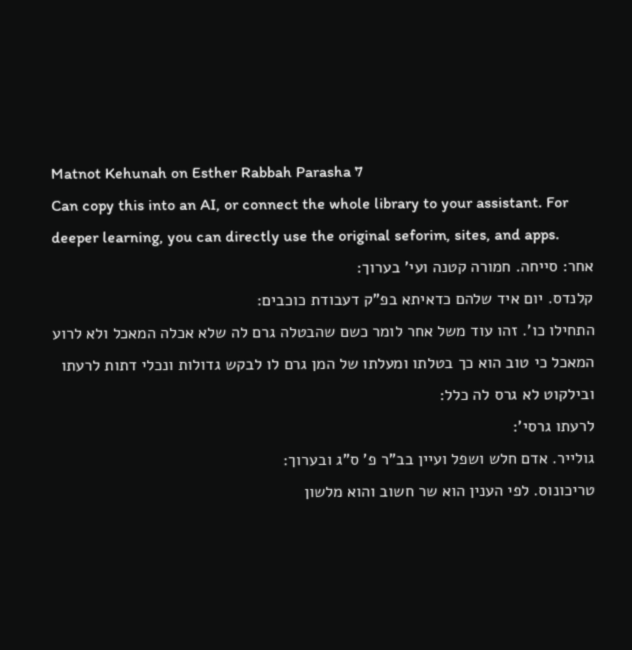Matnot Kehunah on Esther Rabbah Parasha 7
Can copy this into an AI, or connect the whole library to your assistant. For deeper learning, you can directly use the original seforim, sites, and apps.
אחר: סייחה. חמורה קטנה ועי' בערוך:
קלנדס. יום איד שלהם כדאיתא בפ"ק דעבודת כוכבים:
התחילו כו'. זהו עוד משל אחר לומר כשם שהבטלה גרם לה שלא אכלה המאכל ולא לרוע המאכל כי טוב הוא כך בטלתו ומעלתו של המן גרם לו לבקש גדולות ונכלי דתות לרעתו ובילקוט לא גרס לה כלל:
לרעתו גרסי':
גולייר. אדם חלש ושפל ועיין בב"ר פ' ס"ג ובערוך:
טריכונוס. לפי הענין הוא שר חשוב והוא מלשון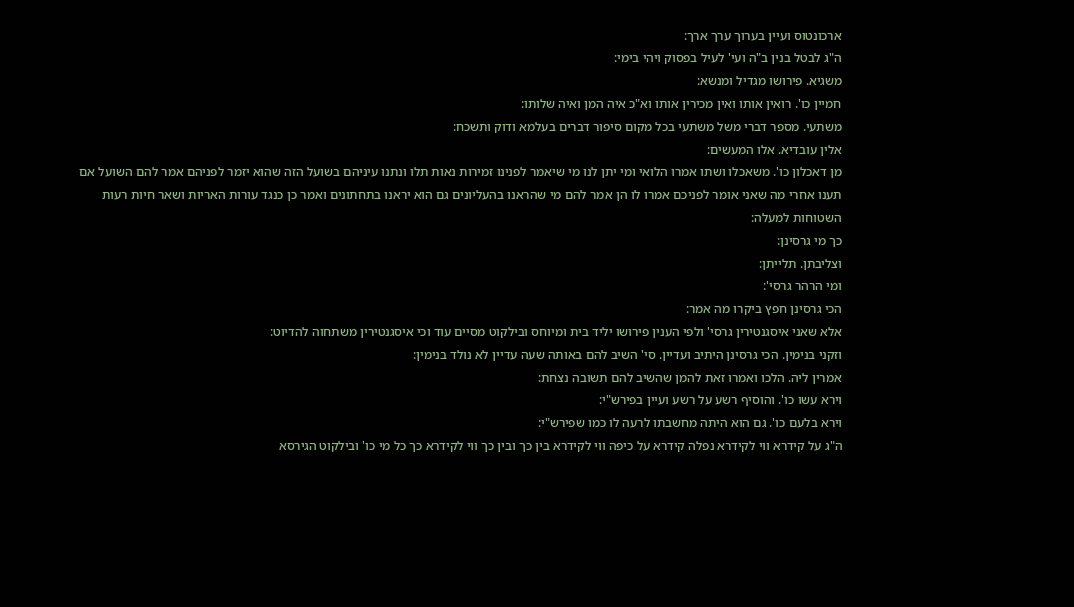ארכונטוס ועיין בערוך ערך ארך:
ה"ג לבטל בנין ב"ה ועי' לעיל בפסוק ויהי בימי:
משגיא. פירושו מגדיל ומנשא:
חמיין כו'. רואין אותו ואין מכירין אותו וא"כ איה המן ואיה שלותו:
משתעי. מספר דברי משל משתעי בכל מקום סיפור דברים בעלמא ודוק ותשכח:
אלין עובדיא. אלו המעשים:
מן דאכלון כו'. משאכלו ושתו אמרו הלואי ומי יתן לנו מי שיאמר לפנינו זמירות נאות תלו ונתנו עיניהם בשועל הזה שהוא יזמר לפניהם אמר להם השועל אם תענו אחרי מה שאני אומר לפניכם אמרו לו הן אמר להם מי שהראנו בהעליונים גם הוא יראנו בתחתונים ואמר כן כנגד עורות האריות ושאר חיות רעות השטוחות למעלה:
כך מי גרסינן:
וצליבתן. תלייתן:
ומי הרהר גרסי':
הכי גרסינן חפץ ביקרו מה אמר:
אלא שאני איסגנטירין גרסי' ולפי הענין פירושו יליד בית ומיוחס ובילקוט מסיים עוד וכי איסגנטירין משתחוה להדיוט:
וזקני בנימין. הכי גרסינן היתיב ועדיין. סי' השיב להם באותה שעה עדיין לא נולד בנימין:
אמרין ליה. הלכו ואמרו זאת להמן שהשיב להם תשובה נצחת:
וירא עשו כו'. והוסיף רשע על רשע ועיין בפירש"י:
וירא בלעם כו'. גם הוא היתה מחשבתו לרעה לו כמו שפירש"י:
ה"ג על קידרא ווי לקידרא נפלה קידרא על כיפה ווי לקידרא בין כך ובין כך ווי לקידרא כך כל מי כו' ובילקוט הגירסא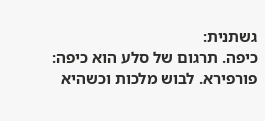גשתנית:
כיפה. תרגום של סלע הוא כיפה:
פורפירא. לבוש מלכות וכשהיא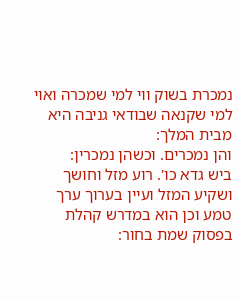נמכרת בשוק ווי למי שמכרה ואוי למי שקנאה שבודאי גניבה היא מבית המלך:
והן נמכרים. וכשהן נמכרין:
ביש גדא כו'. רוע מזל וחושך ושקיע המזל ועיין בערוך ערך טמע וכן הוא במדרש קהלת בפסוק שמת בחור: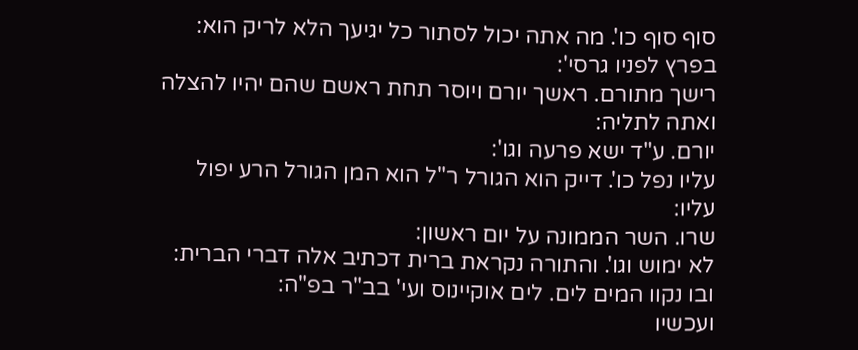סוף סוף כו'. מה אתה יכול לסתור כל יגיעך הלא לריק הוא:
בפרץ לפניו גרסי':
רישך מתורם. ראשך יורם ויוסר תחת ראשם שהם יהיו להצלה ואתה לתליה:
יורם. ע"ד ישא פרעה וגו':
עליו נפל כו'. דייק הוא הגורל ר"ל הוא המן הגורל הרע יפול עליו:
שרו. השר הממונה על יום ראשון:
לא ימוש וגו'. והתורה נקראת ברית דכתיב אלה דברי הברית:
ובו נקוו המים לים. לים אוקיינוס ועי' בב"ר בפ"ה:
ועכשיו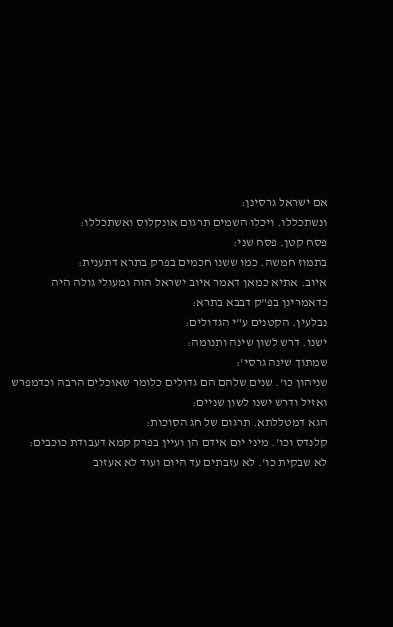אם ישראל גרסינן:
ונשתכללו. ויכלו השמים תרגום אונקלוס ואשתכללו:
פסח קטן. פסח שני:
בתמוז חמשה. כמו ששנו חכמים בפרק בתרא דתענית:
איוב. אתיא כמאן דאמר איוב ישראל הוה ומעולי גולה היה כדאמרינן בפ"ק דבבא בתרא:
נבלעין. הקטנים ע"י הגדולים:
ישנו. דרש לשון שינה ותנומה:
שמתוך שינה גרסי':
שניהון כו'. שנים שלהם הם גדולים כלומר שאוכלים הרבה וכדמפרש ואזיל ודרש ישנו לשון שניים:
הגא דמטללתא. תרגום של חג הסוכות:
קלנדס וכו'. מיני יום אידם הן ועיין בפרק קמא דעבודת כוכבים:
לא שבקית כו'. לא עזבתים עד היום ועוד לא אעזוב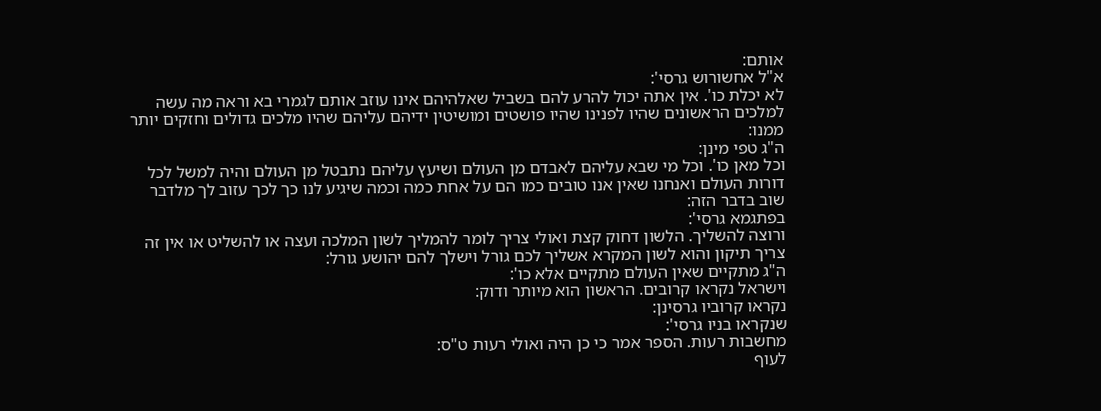אותם:
א"ל אחשורוש גרסי':
לא יכלת כו'. אין אתה יכול להרע להם בשביל שאלהיהם אינו עוזב אותם לגמרי בא וראה מה עשה למלכים הראשונים שהיו לפנינו שהיו פושטים ומושיטין ידיהם עליהם שהיו מלכים גדולים וחזקים יותר ממנו:
ה"ג טפי מינן:
וכל מאן כו'. וכל מי שבא עליהם לאבדם מן העולם ושיעץ עליהם נתבטל מן העולם והיה למשל לכל דורות העולם ואנחנו שאין אנו טובים כמו הם על אחת כמה וכמה שיגיע לנו כך לכך עזוב לך מלדבר שוב בדבר הזה:
בפתגמא גרסי':
ורוצה להשליך. הלשון דחוק קצת ואולי צריך לומר להמליך לשון המלכה ועצה או להשליט או אין זה צריך תיקון והוא לשון המקרא אשליך לכם גורל וישלך להם יהושע גורל:
ה"ג מתקיים שאין העולם מתקיים אלא כו':
וישראל נקראו קרובים. הראשון הוא מיותר ודוק:
נקראו קרוביו גרסינן:
שנקראו בניו גרסי':
מחשבות רעות. הספר אמר כי כן היה ואולי רעות ט"ס:
לעוף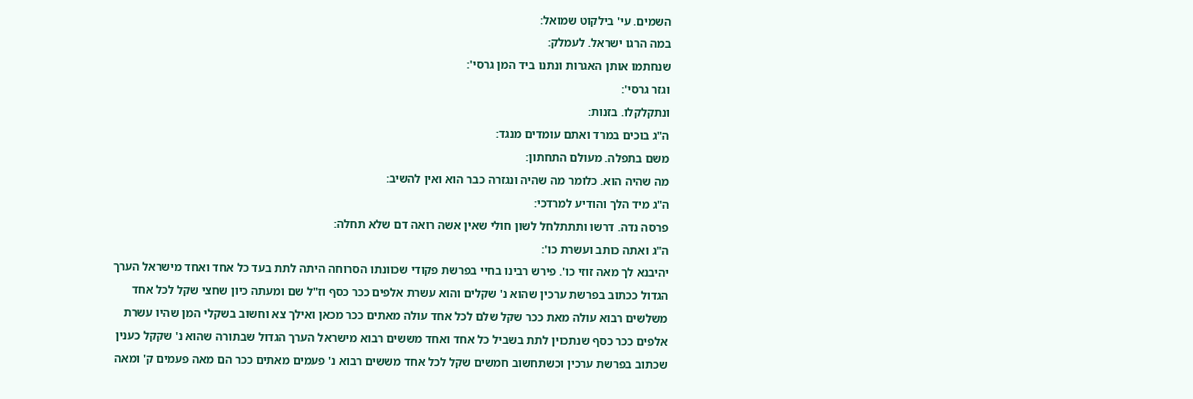השמים. עי' בילקוט שמואל:
במה הרגו ישראל. לעמלק:
שנחתמו אותן האגרות ונתנו ביד המן גרסי':
וגזר גרסי':
ונתקלקלו. בזנות:
ה"ג בוכים במרד ואתם עומדים מנגד:
משם בתפלה. מעולם התחתון:
מה שהיה הוא. כלומר מה שהיה ונגזרה כבר הוא ואין להשיב:
ה"ג מיד הלך והודיע למרדכי:
פרסה נדה. דרשו ותתתלחל לשון חולי שאין אשה רואה דם שלא תחלה:
ה"ג ואתה כותב ועשרת כו':
יהיבנא לך מאה זוזי כו'. פירש רבינו בחיי בפרשת פקודי שכוונתו הסרוחה היתה לתת בעד כל אחד ואחד מישראל הערך הגדול ככתוב בפרשת ערכין שהוא נ' שקלים והוא עשרת אלפים ככר כסף וז"ל שם ומעתה כיון שחצי שקל לכל אחד משלשים רבוא עולה מאת ככר שקל שלם לכל אחד עולה מאתים ככר מכאן ואילך צא וחשוב בשקלי המן שהיו עשרת אלפים ככר כסף שנתכוין לתת בשביל כל אחד ואחד מששים רבוא מישראל הערך הגדול שבתורה שהוא נ' שקקל כענין שכתוב בפרשת ערכין וכשתחשוב חמשים שקל לכל אחד מששים רבוא נ' פעמים מאתים ככר הם מאה פעמים ק' ומאה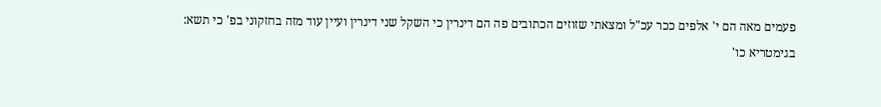פעמים מאה הם י' אלפים ככר עכ"ל ומצאתי שזוזים הכתובים פה הם דינרין כי השקל שני דינרין ועיין עוד מזה בחזקוני בפ' כי תשא:
בגימטריא כו'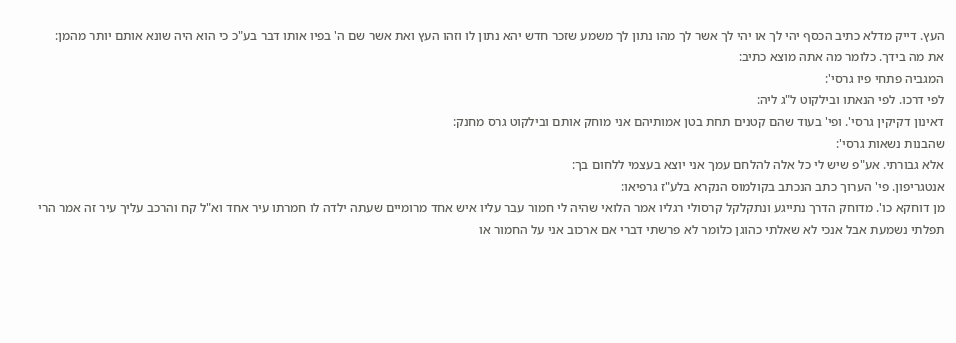העץ. דייק מדלא כתיב הכסף יהי לך או יהי לך אשר לך מהו נתון לך משמע שזכר חדש יהא נתון לו וזהו העץ ואת אשר שם ה' בפיו אותו דבר בע"כ כי הוא היה שונא אותם יותר מהמן:
את מה בידך. כלומר מה אתה מוצא כתיב:
המגביה פתחי פיו גרסי':
לפי דרכו. לפי הנאתו ובילקוט ל"ג ליה:
דאינון דקיקין גרסי'. ופי' בעוד שהם קטנים תחת בטן אמותיהם אני מוחק אותם ובילקוט גרס מחנק:
שהבנות נשאות גרסי':
אלא גבורתי. אע"פ שיש לי כל אלה להלחם עמך אני יוצא בעצמי ללחום בך:
אנטגריפון. פי' הערוך כתב הנכתב בקולמוס הנקרא בלע"ז גרפיאו:
מן דוחקא כו'. מדוחק הדרך נתייגע ונתקלקל קרסולי רגליו אמר הלואי שהיה לי חמור עבר עליו איש אחד מרומיים שעתה ילדה לו חמרתו עיר אחד וא"ל קח והרכב עליך עיר זה אמר הרי תפלתי נשמעת אבל אנכי לא שאלתי כהוגן כלומר לא פרשתי דברי אם ארכוב אני על החמור או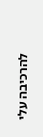להרכיבה עלי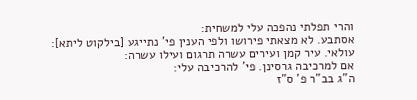והרי תפלתי נהפכה עלי למשחית:
אסתבע. לא מצאתי פירושו ולפי הענין פי' נתייגע [בילקוט ליתא]:
עולאי. עיר קמן ועירים עשרה תרגום ועילו עשרה:
אם למרכיבה גרסינן. פי' להרכיבה עלי:
ה"ג בב"ר פ' ס"ז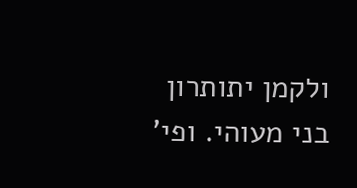ולקמן יתותרון בני מעוהי. ופי'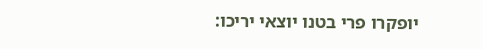יופקרו פרי בטנו יוצאי יריכו: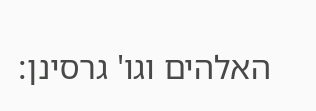האלהים וגו' גרסינן: